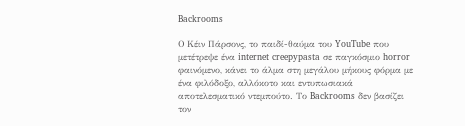Backrooms

Ο Κέιν Πάρσονς, το παιδί-θαύμα του YouTube που μετέτρεψε ένα internet creepypasta σε παγκόσμιο horror φαινόμενο, κάνει το άλμα στη μεγάλου μήκους φόρμα με ένα φιλόδοξο, αλλόκοτο και εντυπωσιακά αποτελεσματικό ντεμπούτο. Το Backrooms δεν βασίζει τον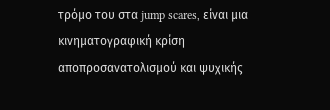τρόμο του στα jump scares, είναι μια κινηματογραφική κρίση αποπροσανατολισμού και ψυχικής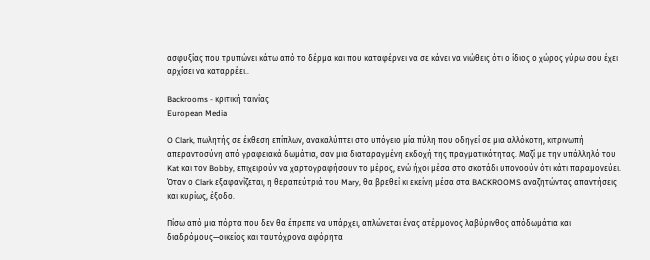ασφυξίας που τρυπώνει κάτω από το δέρμα και που καταφέρνει να σε κάνει να νιώθεις ότι ο ίδιος ο χώρος γύρω σου έχει αρχίσει να καταρρέει..

Backrooms - κριτική ταινίας
European Media

O Clark, πωλητής σε έκθεση επίπλων, ανακαλύπτει στο υπόγειο μία πύλη που οδηγεί σε μια αλλόκοτη, κιτρινωπή απεραντοσύνη από γραφειακά δωμάτια, σαν μια διαταραγμένη εκδοχή της πραγματικότητας. Μαζί με την υπάλληλό του Kat και τον Bobby, επιχειρούν να χαρτογραφήσουν το μέρος, ενώ ήχοι μέσα στο σκοτάδι υπονοούν ότι κάτι παραμονεύει. Όταν ο Clark εξαφανίζεται, η θεραπεύτριά του Mary, θα βρεθεί κι εκείνη μέσα στα BACKROOMS αναζητώντας απαντήσεις και κυρίως, έξοδο.

Πίσω από μια πόρτα που δεν θα έπρεπε να υπάρχει, απλώνεται ένας ατέρμονος λαβύρινθος απόδωμάτια και διαδρόμους—οικείος και ταυτόχρονα αφόρητα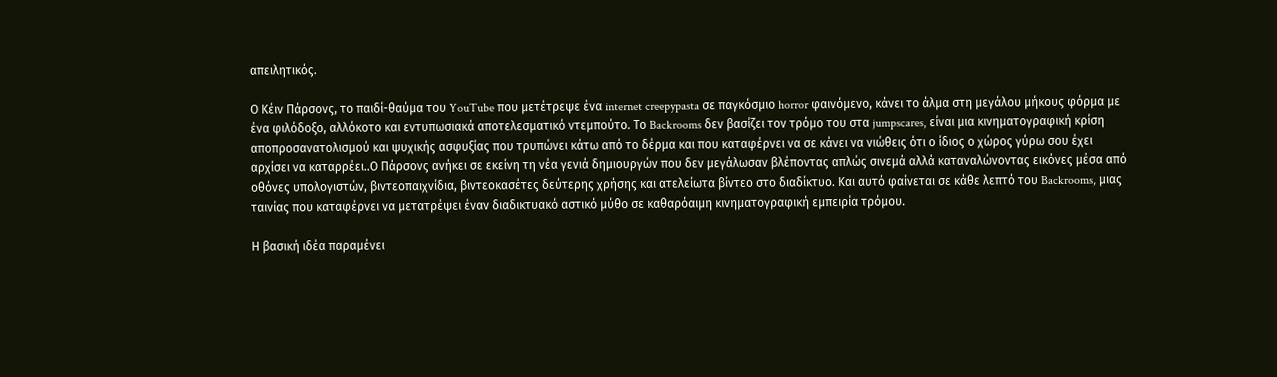απειλητικός.

Ο Κέιν Πάρσονς, το παιδί-θαύμα του YouTube που μετέτρεψε ένα internet creepypasta σε παγκόσμιο horror φαινόμενο, κάνει το άλμα στη μεγάλου μήκους φόρμα με ένα φιλόδοξο, αλλόκοτο και εντυπωσιακά αποτελεσματικό ντεμπούτο. Το Backrooms δεν βασίζει τον τρόμο του στα jumpscares, είναι μια κινηματογραφική κρίση αποπροσανατολισμού και ψυχικής ασφυξίας που τρυπώνει κάτω από το δέρμα και που καταφέρνει να σε κάνει να νιώθεις ότι ο ίδιος ο χώρος γύρω σου έχει αρχίσει να καταρρέει..Ο Πάρσονς ανήκει σε εκείνη τη νέα γενιά δημιουργών που δεν μεγάλωσαν βλέποντας απλώς σινεμά αλλά καταναλώνοντας εικόνες μέσα από οθόνες υπολογιστών, βιντεοπαιχνίδια, βιντεοκασέτες δεύτερης χρήσης και ατελείωτα βίντεο στο διαδίκτυο. Και αυτό φαίνεται σε κάθε λεπτό του Backrooms, μιας ταινίας που καταφέρνει να μετατρέψει έναν διαδικτυακό αστικό μύθο σε καθαρόαιμη κινηματογραφική εμπειρία τρόμου.

Η βασική ιδέα παραμένει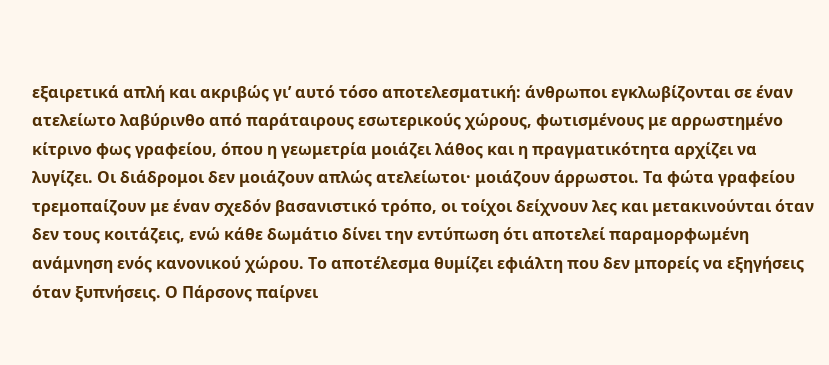εξαιρετικά απλή και ακριβώς γι’ αυτό τόσο αποτελεσματική: άνθρωποι εγκλωβίζονται σε έναν ατελείωτο λαβύρινθο από παράταιρους εσωτερικούς χώρους, φωτισμένους με αρρωστημένο κίτρινο φως γραφείου, όπου η γεωμετρία μοιάζει λάθος και η πραγματικότητα αρχίζει να λυγίζει. Οι διάδρομοι δεν μοιάζουν απλώς ατελείωτοι· μοιάζουν άρρωστοι. Τα φώτα γραφείου τρεμοπαίζουν με έναν σχεδόν βασανιστικό τρόπο, οι τοίχοι δείχνουν λες και μετακινούνται όταν δεν τους κοιτάζεις, ενώ κάθε δωμάτιο δίνει την εντύπωση ότι αποτελεί παραμορφωμένη ανάμνηση ενός κανονικού χώρου. Το αποτέλεσμα θυμίζει εφιάλτη που δεν μπορείς να εξηγήσεις όταν ξυπνήσεις. Ο Πάρσονς παίρνει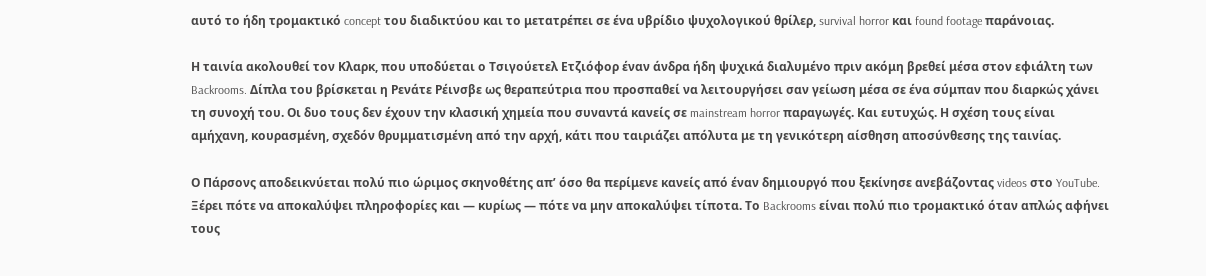αυτό το ήδη τρομακτικό concept του διαδικτύου και το μετατρέπει σε ένα υβρίδιο ψυχολογικού θρίλερ, survival horror και found footage παράνοιας.

Η ταινία ακολουθεί τον Κλαρκ, που υποδύεται ο Τσιγούετελ Ετζιόφορ έναν άνδρα ήδη ψυχικά διαλυμένο πριν ακόμη βρεθεί μέσα στον εφιάλτη των Backrooms. Δίπλα του βρίσκεται η Ρενάτε Ρέινσβε ως θεραπεύτρια που προσπαθεί να λειτουργήσει σαν γείωση μέσα σε ένα σύμπαν που διαρκώς χάνει τη συνοχή του. Οι δυο τους δεν έχουν την κλασική χημεία που συναντά κανείς σε mainstream horror παραγωγές. Και ευτυχώς. Η σχέση τους είναι αμήχανη, κουρασμένη, σχεδόν θρυμματισμένη από την αρχή, κάτι που ταιριάζει απόλυτα με τη γενικότερη αίσθηση αποσύνθεσης της ταινίας.

Ο Πάρσονς αποδεικνύεται πολύ πιο ώριμος σκηνοθέτης απ’ όσο θα περίμενε κανείς από έναν δημιουργό που ξεκίνησε ανεβάζοντας videos στο YouTube. Ξέρει πότε να αποκαλύψει πληροφορίες και — κυρίως — πότε να μην αποκαλύψει τίποτα. Το Backrooms είναι πολύ πιο τρομακτικό όταν απλώς αφήνει τους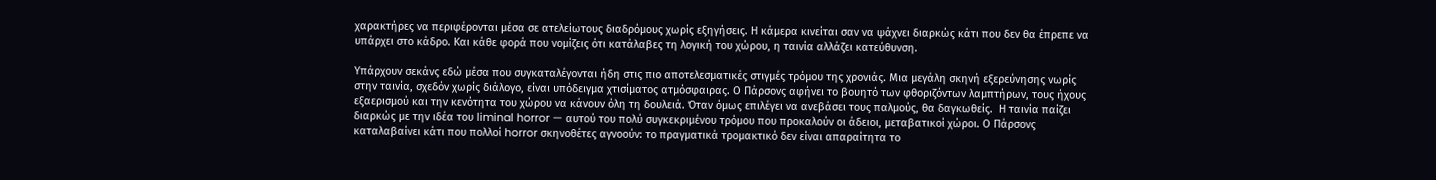χαρακτήρες να περιφέρονται μέσα σε ατελείωτους διαδρόμους χωρίς εξηγήσεις. Η κάμερα κινείται σαν να ψάχνει διαρκώς κάτι που δεν θα έπρεπε να υπάρχει στο κάδρο. Και κάθε φορά που νομίζεις ότι κατάλαβες τη λογική του χώρου, η ταινία αλλάζει κατεύθυνση.

Υπάρχουν σεκάνς εδώ μέσα που συγκαταλέγονται ήδη στις πιο αποτελεσματικές στιγμές τρόμου της χρονιάς. Μια μεγάλη σκηνή εξερεύνησης νωρίς στην ταινία, σχεδόν χωρίς διάλογο, είναι υπόδειγμα χτισίματος ατμόσφαιρας. Ο Πάρσονς αφήνει το βουητό των φθοριζόντων λαμπτήρων, τους ήχους εξαερισμού και την κενότητα του χώρου να κάνουν όλη τη δουλειά. Όταν όμως επιλέγει να ανεβάσει τους παλμούς, θα δαγκωθείς.  Η ταινία παίζει διαρκώς με την ιδέα του liminal horror — αυτού του πολύ συγκεκριμένου τρόμου που προκαλούν οι άδειοι, μεταβατικοί χώροι. Ο Πάρσονς καταλαβαίνει κάτι που πολλοί horror σκηνοθέτες αγνοούν: το πραγματικά τρομακτικό δεν είναι απαραίτητα το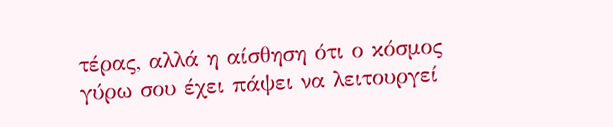τέρας, αλλά η αίσθηση ότι ο κόσμος γύρω σου έχει πάψει να λειτουργεί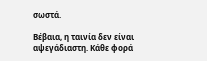σωστά.

Βέβαια, η ταινία δεν είναι αψεγάδιαστη. Κάθε φορά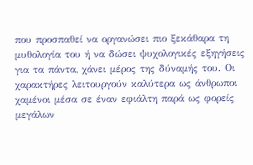που προσπαθεί να οργανώσει πιο ξεκάθαρα τη μυθολογία του ή να δώσει ψυχολογικές εξηγήσεις για τα πάντα, χάνει μέρος της δύναμής του. Οι χαρακτήρες λειτουργούν καλύτερα ως άνθρωποι χαμένοι μέσα σε έναν εφιάλτη παρά ως φορείς μεγάλων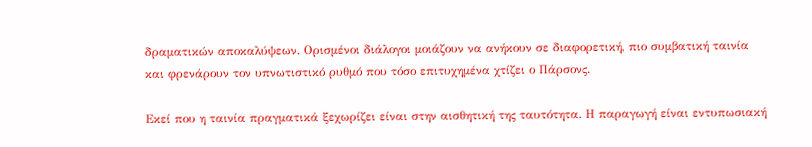δραματικών αποκαλύψεων. Ορισμένοι διάλογοι μοιάζουν να ανήκουν σε διαφορετική, πιο συμβατική ταινία και φρενάρουν τον υπνωτιστικό ρυθμό που τόσο επιτυχημένα χτίζει ο Πάρσονς.

Εκεί που η ταινία πραγματικά ξεχωρίζει είναι στην αισθητική της ταυτότητα. Η παραγωγή είναι εντυπωσιακή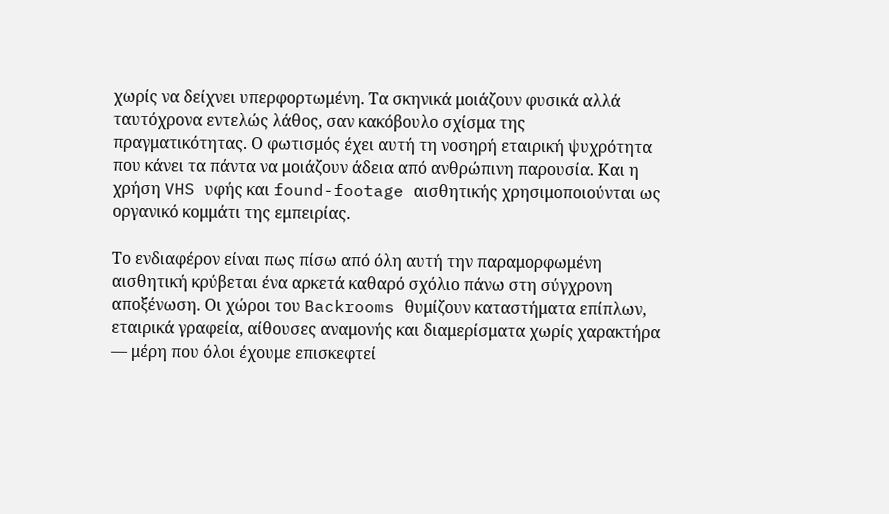χωρίς να δείχνει υπερφορτωμένη. Τα σκηνικά μοιάζουν φυσικά αλλά ταυτόχρονα εντελώς λάθος, σαν κακόβουλο σχίσμα της πραγματικότητας. Ο φωτισμός έχει αυτή τη νοσηρή εταιρική ψυχρότητα που κάνει τα πάντα να μοιάζουν άδεια από ανθρώπινη παρουσία. Και η χρήση VHS υφής και found-footage αισθητικής χρησιμοποιούνται ως οργανικό κομμάτι της εμπειρίας.

Το ενδιαφέρον είναι πως πίσω από όλη αυτή την παραμορφωμένη αισθητική κρύβεται ένα αρκετά καθαρό σχόλιο πάνω στη σύγχρονη αποξένωση. Οι χώροι του Backrooms θυμίζουν καταστήματα επίπλων, εταιρικά γραφεία, αίθουσες αναμονής και διαμερίσματα χωρίς χαρακτήρα — μέρη που όλοι έχουμε επισκεφτεί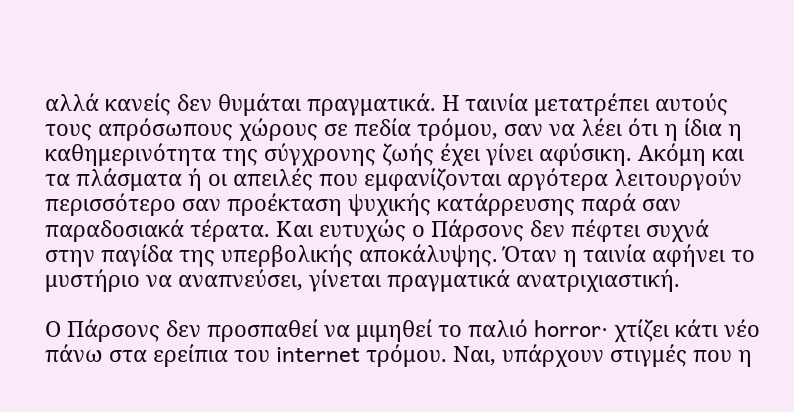αλλά κανείς δεν θυμάται πραγματικά. Η ταινία μετατρέπει αυτούς τους απρόσωπους χώρους σε πεδία τρόμου, σαν να λέει ότι η ίδια η καθημερινότητα της σύγχρονης ζωής έχει γίνει αφύσικη. Ακόμη και τα πλάσματα ή οι απειλές που εμφανίζονται αργότερα λειτουργούν περισσότερο σαν προέκταση ψυχικής κατάρρευσης παρά σαν παραδοσιακά τέρατα. Και ευτυχώς ο Πάρσονς δεν πέφτει συχνά στην παγίδα της υπερβολικής αποκάλυψης. Όταν η ταινία αφήνει το μυστήριο να αναπνεύσει, γίνεται πραγματικά ανατριχιαστική.

Ο Πάρσονς δεν προσπαθεί να μιμηθεί το παλιό horror· χτίζει κάτι νέο πάνω στα ερείπια του internet τρόμου. Ναι, υπάρχουν στιγμές που η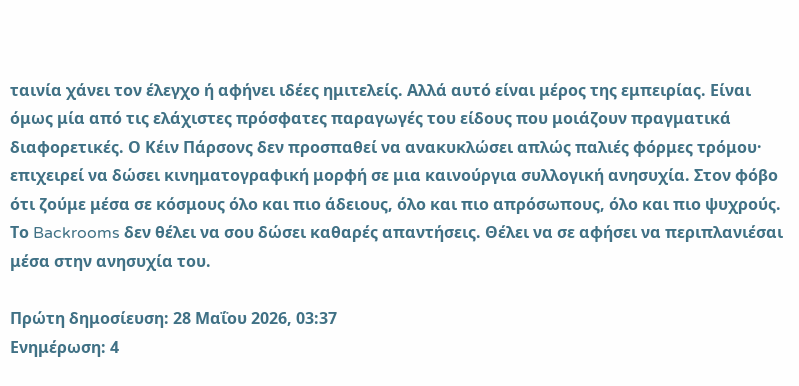ταινία χάνει τον έλεγχο ή αφήνει ιδέες ημιτελείς. Αλλά αυτό είναι μέρος της εμπειρίας. Είναι όμως μία από τις ελάχιστες πρόσφατες παραγωγές του είδους που μοιάζουν πραγματικά διαφορετικές. Ο Κέιν Πάρσονς δεν προσπαθεί να ανακυκλώσει απλώς παλιές φόρμες τρόμου· επιχειρεί να δώσει κινηματογραφική μορφή σε μια καινούργια συλλογική ανησυχία. Στον φόβο ότι ζούμε μέσα σε κόσμους όλο και πιο άδειους, όλο και πιο απρόσωπους, όλο και πιο ψυχρούς. Το Backrooms δεν θέλει να σου δώσει καθαρές απαντήσεις. Θέλει να σε αφήσει να περιπλανιέσαι μέσα στην ανησυχία του.

Πρώτη δημοσίευση: 28 Μαΐου 2026, 03:37
Ενημέρωση: 4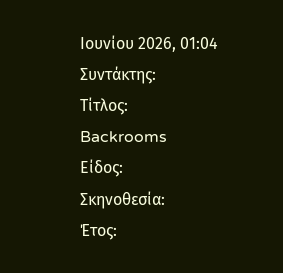Ιουνίου 2026, 01:04
Συντάκτης:
Τίτλος:
Backrooms
Είδος:
Σκηνοθεσία:
Έτος: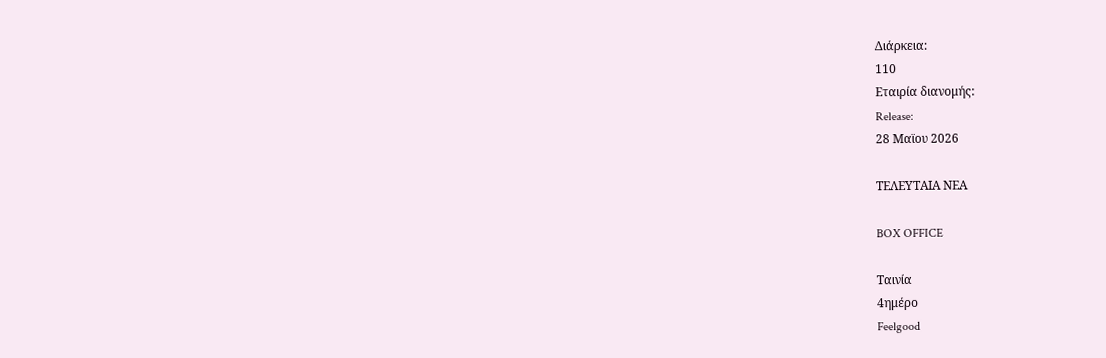Διάρκεια:
110
Εταιρία διανομής:
Release:
28 Μαϊου 2026

ΤΕΛΕΥΤΑΙΑ ΝΕΑ

BOX OFFICE

Ταινία
4ημέρο
Feelgood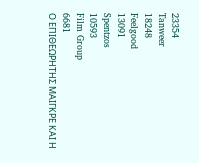23354
Tanweer
18248
Feelgood
13091
Spentzos
10593
Film Group
6681
Ο ΕΠΙΘΕΩΡΗΤΗΣ ΜΑΙΓΚΡΕ ΚΑΙ Η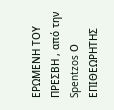ΕΡΩΜΕΝΗ ΤΟΥ ΠΡΕΣΒΗ , από την Spentzos Ο ΕΠΙΘΕΩΡΗΤΗΣ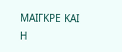ΜΑΙΓΚΡΕ ΚΑΙ Η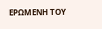ΕΡΩΜΕΝΗ ΤΟΥ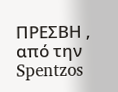ΠΡΕΣΒΗ , από την Spentzos